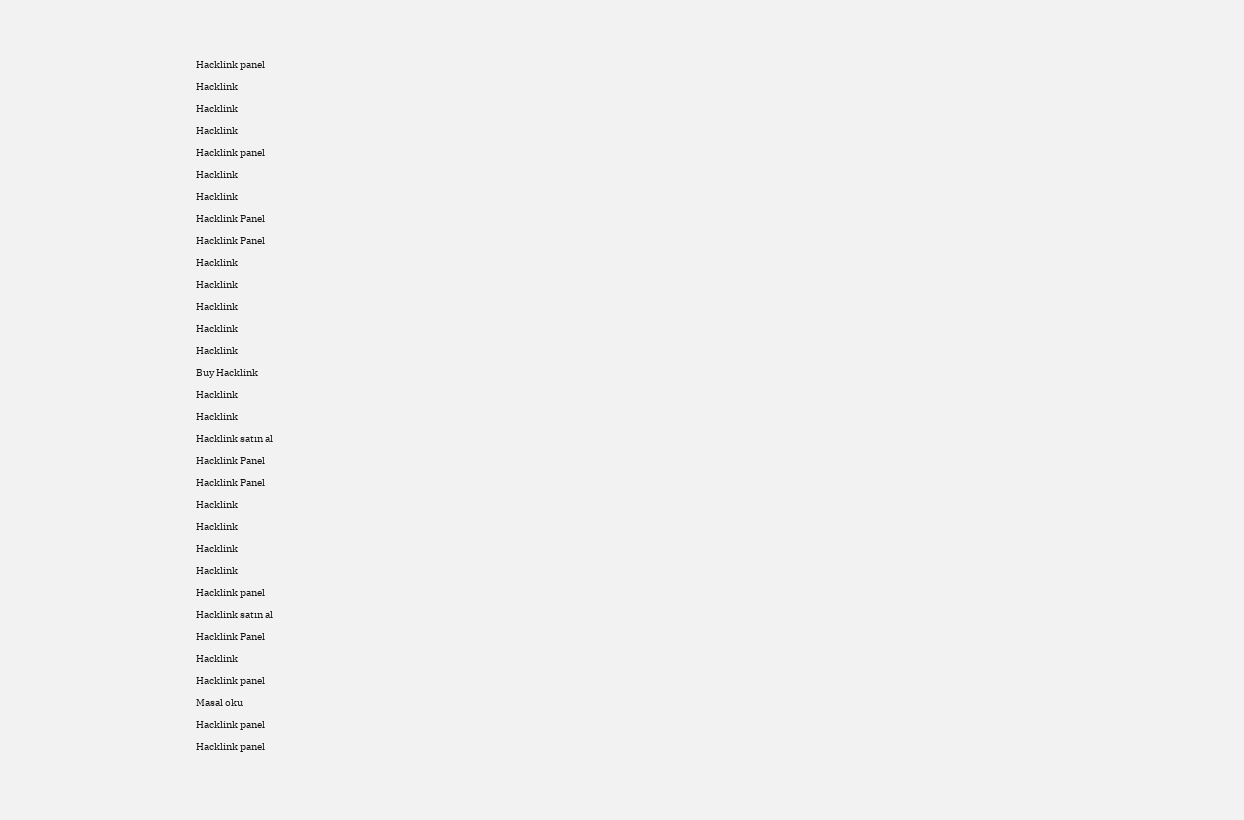Hacklink panel

Hacklink

Hacklink

Hacklink

Hacklink panel

Hacklink

Hacklink

Hacklink Panel

Hacklink Panel

Hacklink

Hacklink

Hacklink

Hacklink

Hacklink

Buy Hacklink

Hacklink

Hacklink

Hacklink satın al

Hacklink Panel

Hacklink Panel

Hacklink

Hacklink

Hacklink

Hacklink

Hacklink panel

Hacklink satın al

Hacklink Panel

Hacklink

Hacklink panel

Masal oku

Hacklink panel

Hacklink panel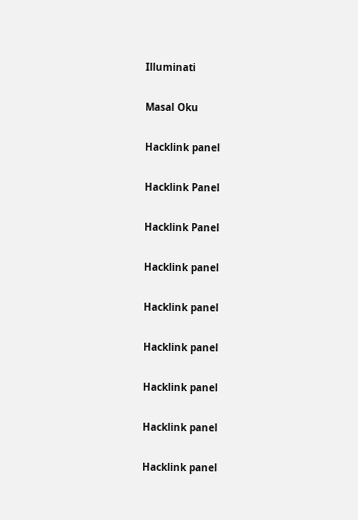Illuminati

Masal Oku

Hacklink panel

Hacklink Panel

Hacklink Panel

Hacklink panel

Hacklink panel

Hacklink panel

Hacklink panel

Hacklink panel

Hacklink panel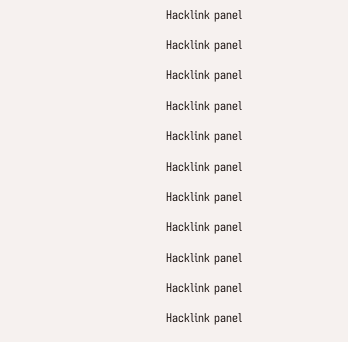Hacklink panel

Hacklink panel

Hacklink panel

Hacklink panel

Hacklink panel

Hacklink panel

Hacklink panel

Hacklink panel

Hacklink panel

Hacklink panel

Hacklink panel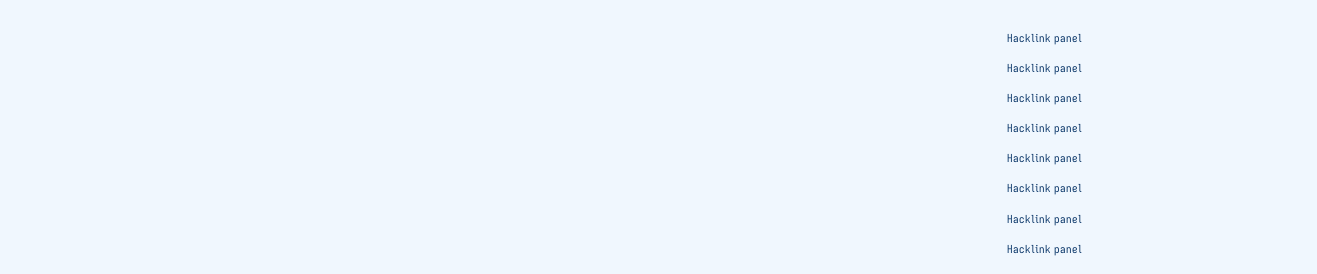Hacklink panel

Hacklink panel

Hacklink panel

Hacklink panel

Hacklink panel

Hacklink panel

Hacklink panel

Hacklink panel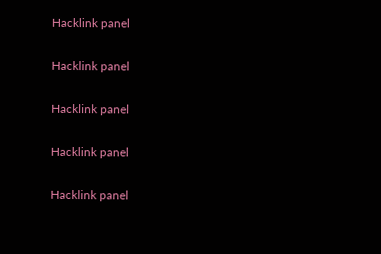Hacklink panel

Hacklink panel

Hacklink panel

Hacklink panel

Hacklink panel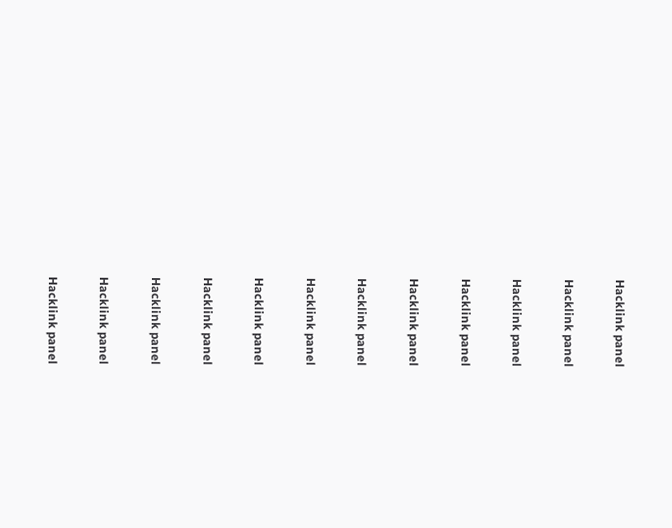Hacklink panel

Hacklink panel

Hacklink panel

Hacklink panel

Hacklink panel

Hacklink panel

Hacklink panel

Hacklink panel

Hacklink panel

Hacklink panel

Hacklink panel

Hacklink panel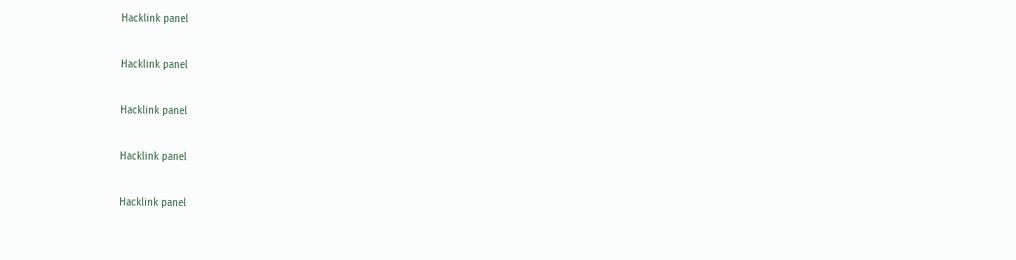Hacklink panel

Hacklink panel

Hacklink panel

Hacklink panel

Hacklink panel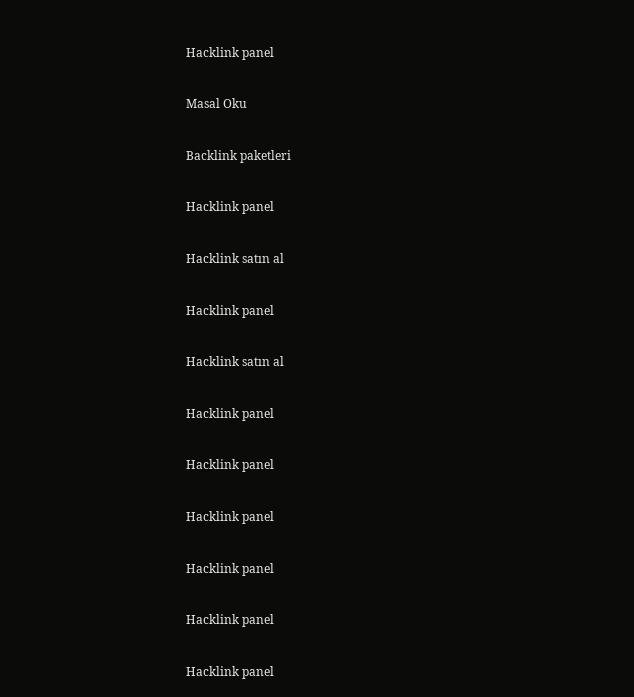Hacklink panel

Masal Oku

Backlink paketleri

Hacklink panel

Hacklink satın al

Hacklink panel

Hacklink satın al

Hacklink panel

Hacklink panel

Hacklink panel

Hacklink panel

Hacklink panel

Hacklink panel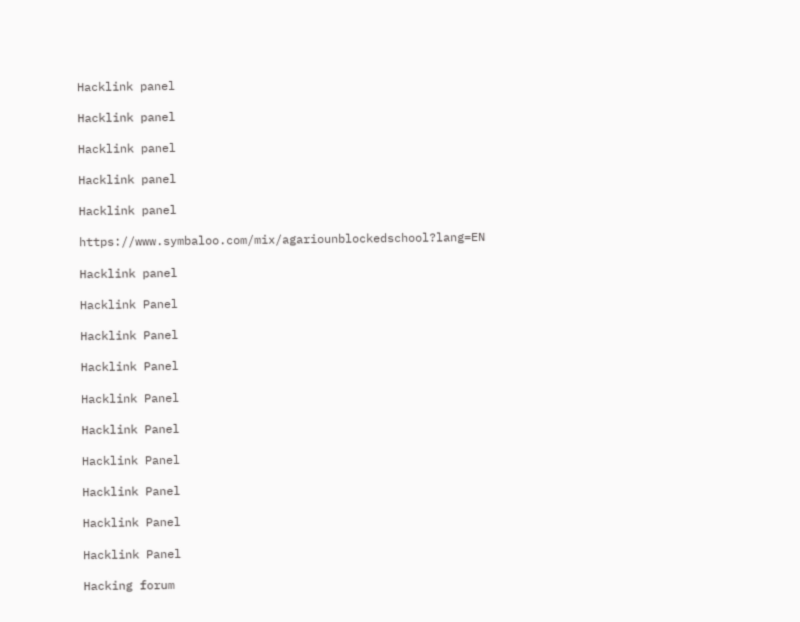Hacklink panel

Hacklink panel

Hacklink panel

Hacklink panel

Hacklink panel

https://www.symbaloo.com/mix/agariounblockedschool?lang=EN

Hacklink panel

Hacklink Panel

Hacklink Panel

Hacklink Panel

Hacklink Panel

Hacklink Panel

Hacklink Panel

Hacklink Panel

Hacklink Panel

Hacklink Panel

Hacking forum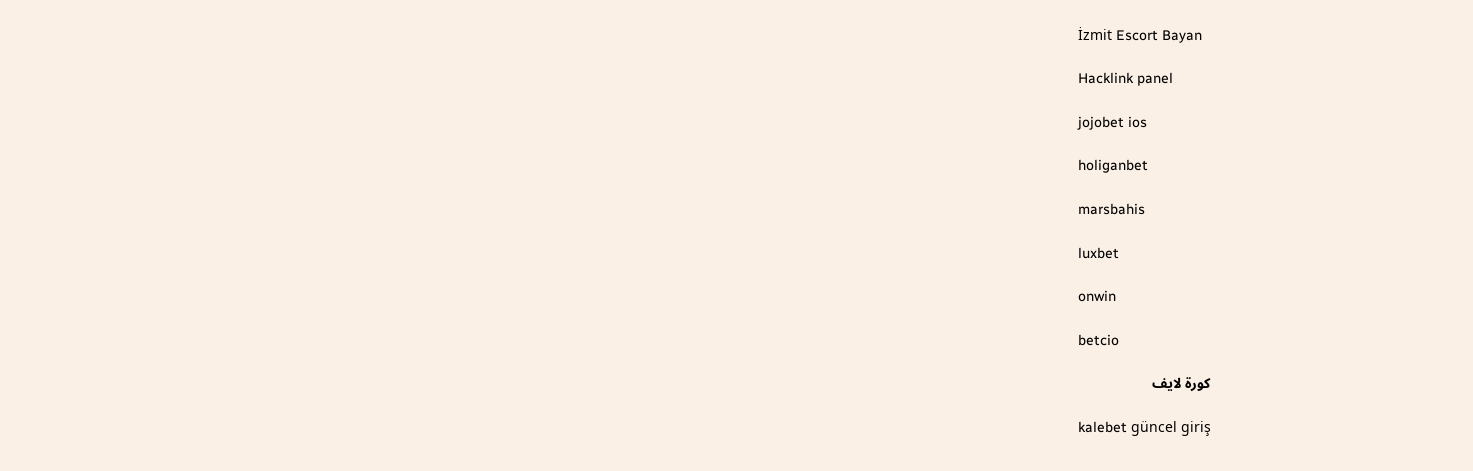İzmit Escort Bayan

Hacklink panel

jojobet ios

holiganbet

marsbahis

luxbet

onwin

betcio

كورة لايف

kalebet güncel giriş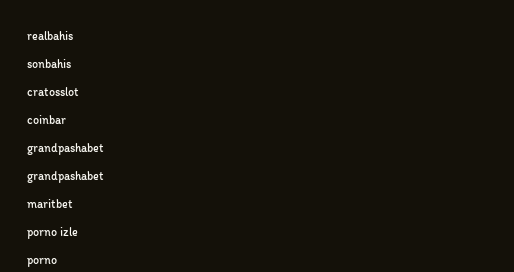realbahis

sonbahis

cratosslot

coinbar

grandpashabet

grandpashabet

maritbet

porno izle

porno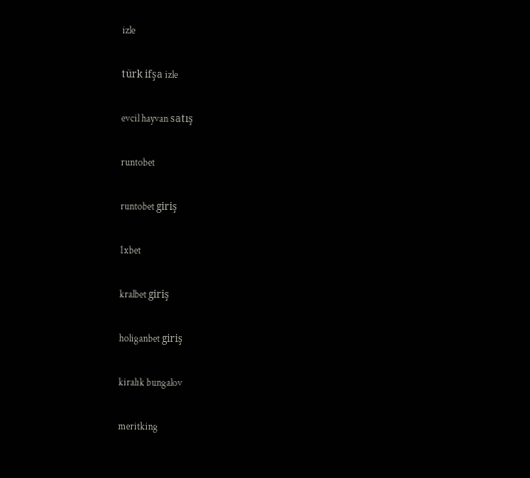izle

türk ifşa izle

evcil hayvan satış

runtobet

runtobet giriş

1xbet

kralbet giriş

holiganbet giriş

kiralık bungalov

meritking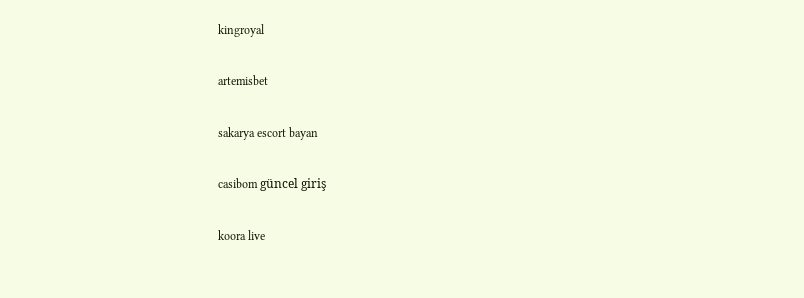kingroyal

artemisbet

sakarya escort bayan

casibom güncel giriş

koora live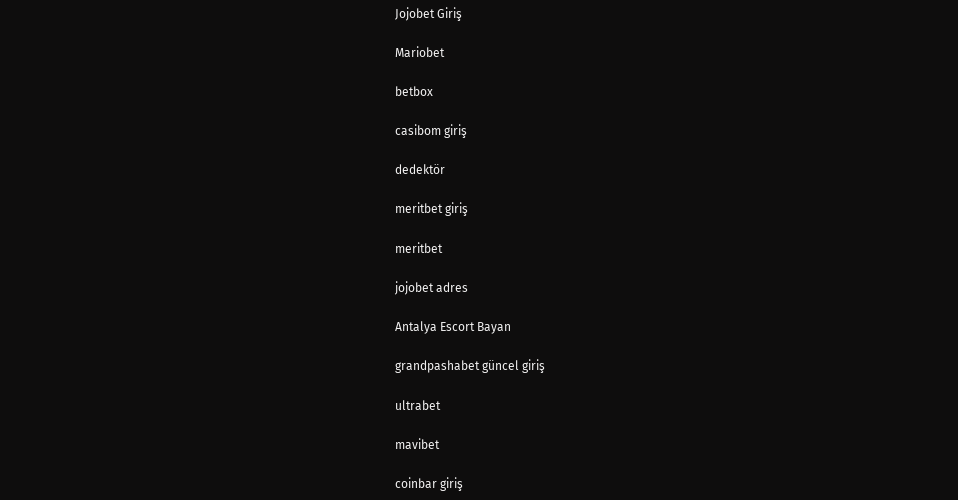Jojobet Giriş

Mariobet

betbox

casibom giriş

dedektör

meritbet giriş

meritbet

jojobet adres

Antalya Escort Bayan

grandpashabet güncel giriş

ultrabet

mavibet

coinbar giriş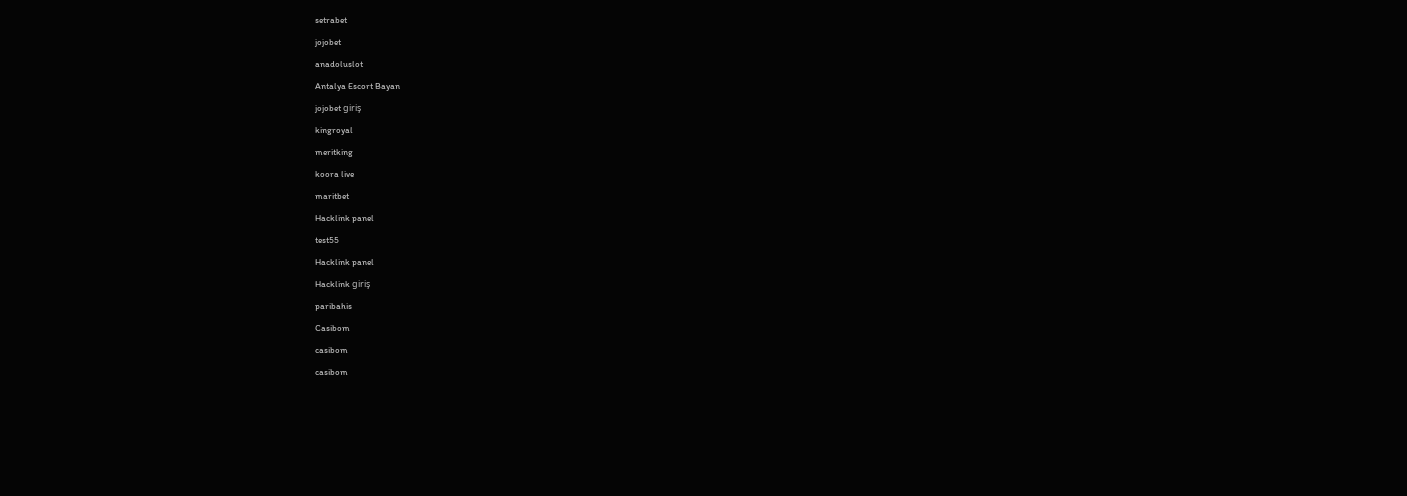setrabet

jojobet

anadoluslot

Antalya Escort Bayan

jojobet giriş

kingroyal

meritking

koora live

maritbet

Hacklink panel

test55

Hacklink panel

Hacklink giriş

paribahis

Casibom

casibom

casibom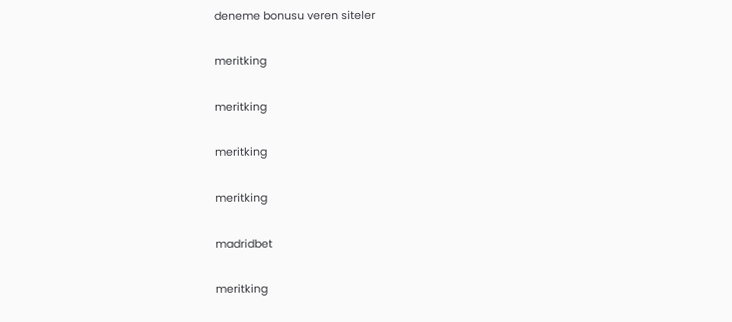deneme bonusu veren siteler

meritking

meritking

meritking

meritking

madridbet

meritking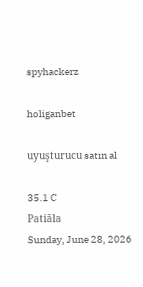spyhackerz

holiganbet

uyuşturucu satın al

35.1 C
Patiāla
Sunday, June 28, 2026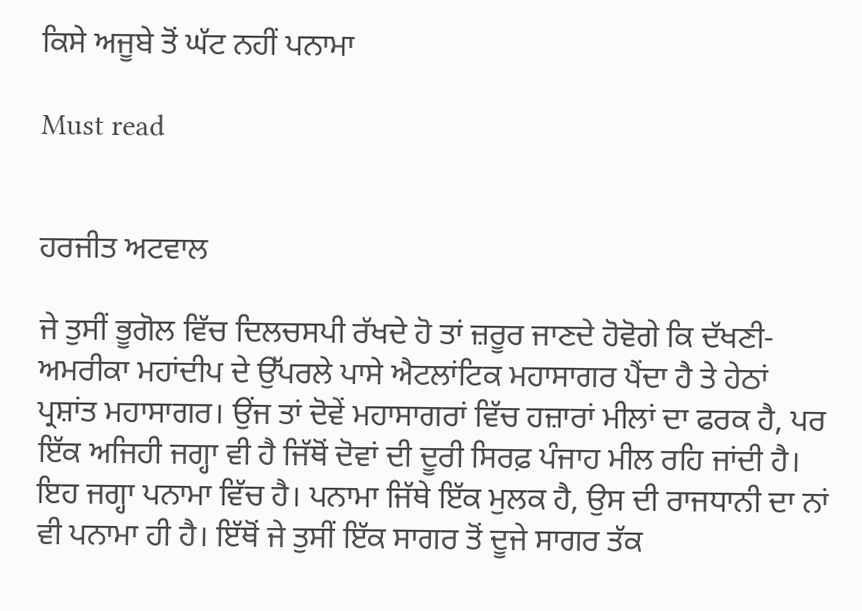ਕਿਸੇ ਅਜੂਬੇ ਤੋਂ ਘੱਟ ਨਹੀਂ ਪਨਾਮਾ

Must read


ਹਰਜੀਤ ਅਟਵਾਲ

ਜੇ ਤੁਸੀਂ ਭੂਗੋਲ ਵਿੱਚ ਦਿਲਚਸਪੀ ਰੱਖਦੇ ਹੋ ਤਾਂ ਜ਼ਰੂਰ ਜਾਣਦੇ ਹੋਵੋਗੇ ਕਿ ਦੱਖਣੀ-ਅਮਰੀਕਾ ਮਹਾਂਦੀਪ ਦੇ ਉੱਪਰਲੇ ਪਾਸੇ ਐਟਲਾਂਟਿਕ ਮਹਾਸਾਗਰ ਪੈਂਦਾ ਹੈ ਤੇ ਹੇਠਾਂ ਪ੍ਰਸ਼ਾਂਤ ਮਹਾਸਾਗਰ। ਉਂਜ ਤਾਂ ਦੋਵੇਂ ਮਹਾਸਾਗਰਾਂ ਵਿੱਚ ਹਜ਼ਾਰਾਂ ਮੀਲਾਂ ਦਾ ਫਰਕ ਹੈ, ਪਰ ਇੱਕ ਅਜਿਹੀ ਜਗ੍ਹਾ ਵੀ ਹੈ ਜਿੱਥੋਂ ਦੋਵਾਂ ਦੀ ਦੂਰੀ ਸਿਰਫ਼ ਪੰਜਾਹ ਮੀਲ ਰਹਿ ਜਾਂਦੀ ਹੈ। ਇਹ ਜਗ੍ਹਾ ਪਨਾਮਾ ਵਿੱਚ ਹੈ। ਪਨਾਮਾ ਜਿੱਥੇ ਇੱਕ ਮੁਲਕ ਹੈ, ਉਸ ਦੀ ਰਾਜਧਾਨੀ ਦਾ ਨਾਂ ਵੀ ਪਨਾਮਾ ਹੀ ਹੈ। ਇੱਥੋਂ ਜੇ ਤੁਸੀਂ ਇੱਕ ਸਾਗਰ ਤੋਂ ਦੂਜੇ ਸਾਗਰ ਤੱਕ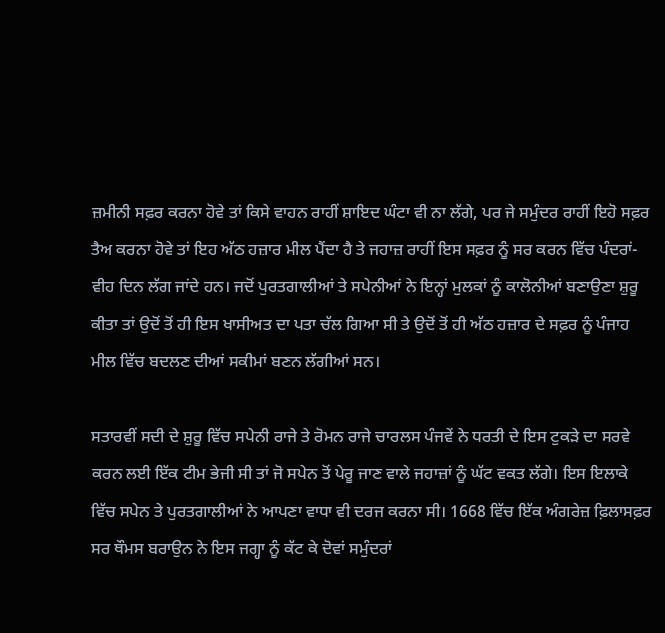ਜ਼ਮੀਨੀ ਸਫ਼ਰ ਕਰਨਾ ਹੋਵੇ ਤਾਂ ਕਿਸੇ ਵਾਹਨ ਰਾਹੀਂ ਸ਼ਾਇਦ ਘੰਟਾ ਵੀ ਨਾ ਲੱਗੇ, ਪਰ ਜੇ ਸਮੁੰਦਰ ਰਾਹੀਂ ਇਹੋ ਸਫ਼ਰ ਤੈਅ ਕਰਨਾ ਹੋਵੇ ਤਾਂ ਇਹ ਅੱਠ ਹਜ਼ਾਰ ਮੀਲ ਪੈਂਦਾ ਹੈ ਤੇ ਜਹਾਜ਼ ਰਾਹੀਂ ਇਸ ਸਫ਼ਰ ਨੂੰ ਸਰ ਕਰਨ ਵਿੱਚ ਪੰਦਰਾਂ-ਵੀਹ ਦਿਨ ਲੱਗ ਜਾਂਦੇ ਹਨ। ਜਦੋਂ ਪੁਰਤਗਾਲੀਆਂ ਤੇ ਸਪੇਨੀਆਂ ਨੇ ਇਨ੍ਹਾਂ ਮੁਲਕਾਂ ਨੂੰ ਕਾਲੋਨੀਆਂ ਬਣਾਉਣਾ ਸ਼ੁਰੂ ਕੀਤਾ ਤਾਂ ਉਦੋਂ ਤੋਂ ਹੀ ਇਸ ਖਾਸੀਅਤ ਦਾ ਪਤਾ ਚੱਲ ਗਿਆ ਸੀ ਤੇ ਉਦੋਂ ਤੋਂ ਹੀ ਅੱਠ ਹਜ਼ਾਰ ਦੇ ਸਫ਼ਰ ਨੂੰ ਪੰਜਾਹ ਮੀਲ ਵਿੱਚ ਬਦਲਣ ਦੀਆਂ ਸਕੀਮਾਂ ਬਣਨ ਲੱਗੀਆਂ ਸਨ।

ਸਤਾਰਵੀਂ ਸਦੀ ਦੇ ਸ਼ੁਰੂ ਵਿੱਚ ਸਪੇਨੀ ਰਾਜੇ ਤੇ ਰੋਮਨ ਰਾਜੇ ਚਾਰਲਸ ਪੰਜਵੇਂ ਨੇ ਧਰਤੀ ਦੇ ਇਸ ਟੁਕੜੇ ਦਾ ਸਰਵੇ ਕਰਨ ਲਈ ਇੱਕ ਟੀਮ ਭੇਜੀ ਸੀ ਤਾਂ ਜੋ ਸਪੇਨ ਤੋਂ ਪੇਰੂ ਜਾਣ ਵਾਲੇ ਜਹਾਜ਼ਾਂ ਨੂੰ ਘੱਟ ਵਕਤ ਲੱਗੇ। ਇਸ ਇਲਾਕੇ ਵਿੱਚ ਸਪੇਨ ਤੇ ਪੁਰਤਗਾਲੀਆਂ ਨੇ ਆਪਣਾ ਵਾਧਾ ਵੀ ਦਰਜ ਕਰਨਾ ਸੀ। 1668 ਵਿੱਚ ਇੱਕ ਅੰਗਰੇਜ਼ ਫ਼ਿਲਾਸਫ਼ਰ ਸਰ ਥੌਮਸ ਬਰਾਉਨ ਨੇ ਇਸ ਜਗ੍ਹਾ ਨੂੰ ਕੱਟ ਕੇ ਦੋਵਾਂ ਸਮੁੰਦਰਾਂ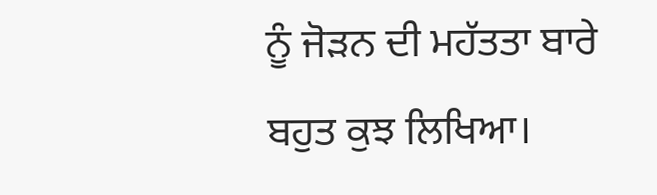ਨੂੰ ਜੋੜਨ ਦੀ ਮਹੱਤਤਾ ਬਾਰੇ ਬਹੁਤ ਕੁਝ ਲਿਖਿਆ।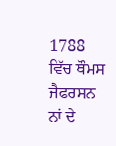1788 ਵਿੱਚ ਥੌਮਸ ਜੈਫਰਸਨ ਨਾਂ ਦੇ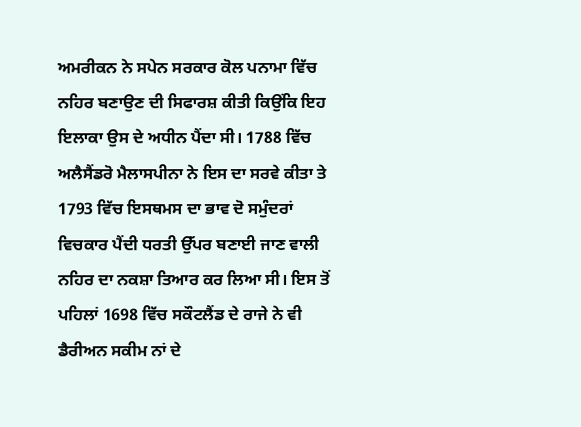ਅਮਰੀਕਨ ਨੇ ਸਪੇਨ ਸਰਕਾਰ ਕੋਲ ਪਨਾਮਾ ਵਿੱਚ ਨਹਿਰ ਬਣਾਉਣ ਦੀ ਸਿਫਾਰਸ਼ ਕੀਤੀ ਕਿਉਂਕਿ ਇਹ ਇਲਾਕਾ ਉਸ ਦੇ ਅਧੀਨ ਪੈਂਦਾ ਸੀ। 1788 ਵਿੱਚ ਅਲੈਸੈਂਡਰੋ ਮੈਲਾਸਪੀਨਾ ਨੇ ਇਸ ਦਾ ਸਰਵੇ ਕੀਤਾ ਤੇ 1793 ਵਿੱਚ ਇਸਥਮਸ ਦਾ ਭਾਵ ਦੋ ਸਮੁੰਦਰਾਂ ਵਿਚਕਾਰ ਪੈਂਦੀ ਧਰਤੀ ਉੱਪਰ ਬਣਾਈ ਜਾਣ ਵਾਲੀ ਨਹਿਰ ਦਾ ਨਕਸ਼ਾ ਤਿਆਰ ਕਰ ਲਿਆ ਸੀ। ਇਸ ਤੋਂ ਪਹਿਲਾਂ 1698 ਵਿੱਚ ਸਕੌਟਲੈਂਡ ਦੇ ਰਾਜੇ ਨੇ ਵੀ ਡੈਰੀਅਨ ਸਕੀਮ ਨਾਂ ਦੇ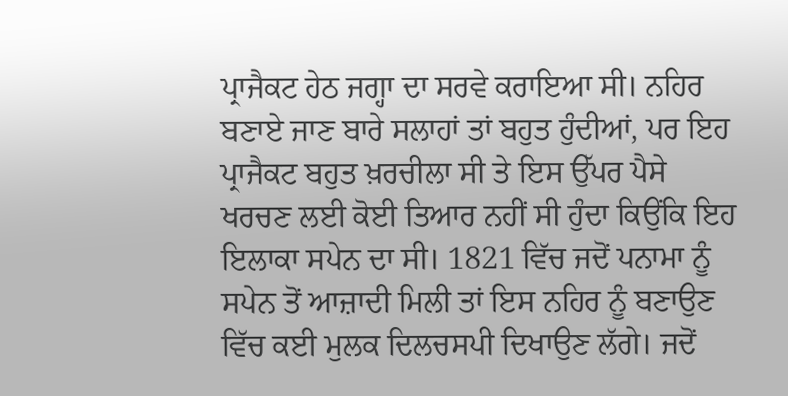ਪ੍ਰਾਜੈਕਟ ਹੇਠ ਜਗ੍ਹਾ ਦਾ ਸਰਵੇ ਕਰਾਇਆ ਸੀ। ਨਹਿਰ ਬਣਾਏ ਜਾਣ ਬਾਰੇ ਸਲਾਹਾਂ ਤਾਂ ਬਹੁਤ ਹੁੰਦੀਆਂ, ਪਰ ਇਹ ਪ੍ਰਾਜੈਕਟ ਬਹੁਤ ਖ਼ਰਚੀਲਾ ਸੀ ਤੇ ਇਸ ਉੱਪਰ ਪੈਸੇ ਖਰਚਣ ਲਈ ਕੋਈ ਤਿਆਰ ਨਹੀਂ ਸੀ ਹੁੰਦਾ ਕਿਉਂਕਿ ਇਹ ਇਲਾਕਾ ਸਪੇਨ ਦਾ ਸੀ। 1821 ਵਿੱਚ ਜਦੋਂ ਪਨਾਮਾ ਨੂੰ ਸਪੇਨ ਤੋਂ ਆਜ਼ਾਦੀ ਮਿਲੀ ਤਾਂ ਇਸ ਨਹਿਰ ਨੂੰ ਬਣਾਉਣ ਵਿੱਚ ਕਈ ਮੁਲਕ ਦਿਲਚਸਪੀ ਦਿਖਾਉਣ ਲੱਗੇ। ਜਦੋਂ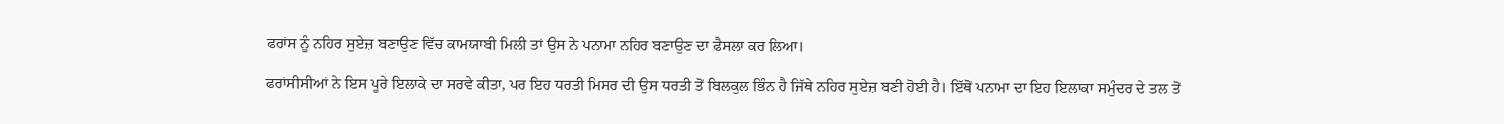ਫਰਾਂਸ ਨੂੰ ਨਹਿਰ ਸੁਏਜ਼ ਬਣਾਉਣ ਵਿੱਚ ਕਾਮਯਾਬੀ ਮਿਲੀ ਤਾਂ ਉਸ ਨੇ ਪਨਾਮਾ ਨਹਿਰ ਬਣਾਉਣ ਦਾ ਫੈਸਲਾ ਕਰ ਲਿਆ।

ਫਰਾਂਸੀਸੀਆਂ ਨੇ ਇਸ ਪੂਰੇ ਇਲਾਕੇ ਦਾ ਸਰਵੇ ਕੀਤਾ, ਪਰ ਇਹ ਧਰਤੀ ਮਿਸਰ ਦੀ ਉਸ ਧਰਤੀ ਤੋਂ ਬਿਲਕੁਲ ਭਿੰਨ ਹੈ ਜਿੱਥੇ ਨਹਿਰ ਸੁਏਜ਼ ਬਣੀ ਹੋਈ ਹੈ। ਇੱਥੋਂ ਪਨਾਮਾ ਦਾ ਇਹ ਇਲਾਕਾ ਸਮੁੰਦਰ ਦੇ ਤਲ ਤੋਂ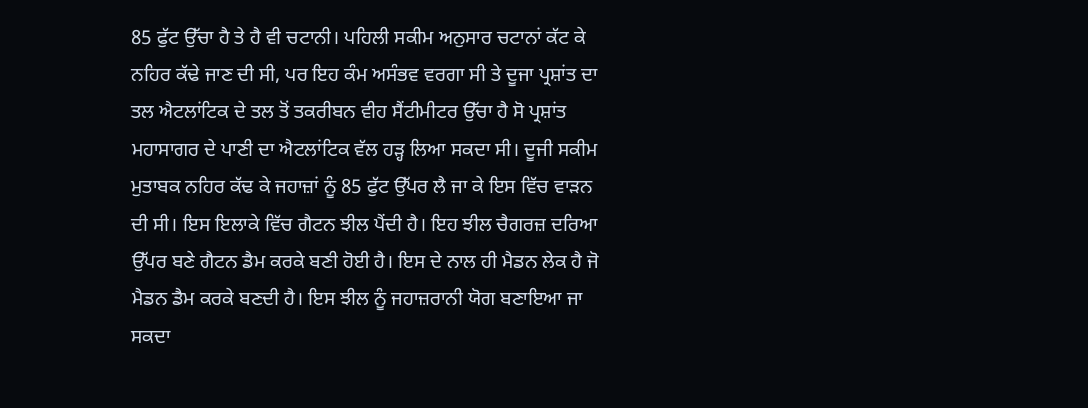85 ਫੁੱਟ ਉੱਚਾ ਹੈ ਤੇ ਹੈ ਵੀ ਚਟਾਨੀ। ਪਹਿਲੀ ਸਕੀਮ ਅਨੁਸਾਰ ਚਟਾਨਾਂ ਕੱਟ ਕੇ ਨਹਿਰ ਕੱਢੇ ਜਾਣ ਦੀ ਸੀ, ਪਰ ਇਹ ਕੰਮ ਅਸੰਭਵ ਵਰਗਾ ਸੀ ਤੇ ਦੂਜਾ ਪ੍ਰਸ਼ਾਂਤ ਦਾ ਤਲ ਐਟਲਾਂਟਿਕ ਦੇ ਤਲ ਤੋਂ ਤਕਰੀਬਨ ਵੀਹ ਸੈਂਟੀਮੀਟਰ ਉੱਚਾ ਹੈ ਸੋ ਪ੍ਰਸ਼ਾਂਤ ਮਹਾਸਾਗਰ ਦੇ ਪਾਣੀ ਦਾ ਐਟਲਾਂਟਿਕ ਵੱਲ ਹੜ੍ਹ ਲਿਆ ਸਕਦਾ ਸੀ। ਦੂਜੀ ਸਕੀਮ ਮੁਤਾਬਕ ਨਹਿਰ ਕੱਢ ਕੇ ਜਹਾਜ਼ਾਂ ਨੂੰ 85 ਫੁੱਟ ਉੱਪਰ ਲੈ ਜਾ ਕੇ ਇਸ ਵਿੱਚ ਵਾੜਨ ਦੀ ਸੀ। ਇਸ ਇਲਾਕੇ ਵਿੱਚ ਗੈਟਨ ਝੀਲ ਪੈਂਦੀ ਹੈ। ਇਹ ਝੀਲ ਚੈਗਰਜ਼ ਦਰਿਆ ਉੱਪਰ ਬਣੇ ਗੈਟਨ ਡੈਮ ਕਰਕੇ ਬਣੀ ਹੋਈ ਹੈ। ਇਸ ਦੇ ਨਾਲ ਹੀ ਮੈਡਨ ਲੇਕ ਹੈ ਜੋ ਮੈਡਨ ਡੈਮ ਕਰਕੇ ਬਣਦੀ ਹੈ। ਇਸ ਝੀਲ ਨੂੰ ਜਹਾਜ਼ਰਾਨੀ ਯੋਗ ਬਣਾਇਆ ਜਾ ਸਕਦਾ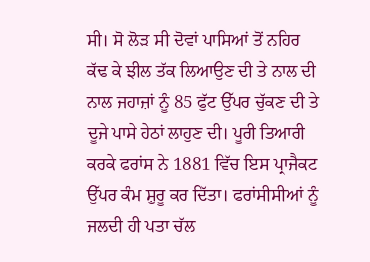ਸੀ। ਸੋ ਲੋੜ ਸੀ ਦੋਵਾਂ ਪਾਸਿਆਂ ਤੋਂ ਨਹਿਰ ਕੱਢ ਕੇ ਝੀਲ ਤੱਕ ਲਿਆਉਣ ਦੀ ਤੇ ਨਾਲ ਦੀ ਨਾਲ ਜਹਾਜ਼ਾਂ ਨੂੰ 85 ਫੁੱਟ ਉੱਪਰ ਚੁੱਕਣ ਦੀ ਤੇ ਦੂਜੇ ਪਾਸੇ ਹੇਠਾਂ ਲਾਹੁਣ ਦੀ। ਪੂਰੀ ਤਿਆਰੀ ਕਰਕੇ ਫਰਾਂਸ ਨੇ 1881 ਵਿੱਚ ਇਸ ਪ੍ਰਾਜੈਕਟ ਉੱਪਰ ਕੰਮ ਸ਼ੁਰੂ ਕਰ ਦਿੱਤਾ। ਫਰਾਂਸੀਸੀਆਂ ਨੂੰ ਜਲਦੀ ਹੀ ਪਤਾ ਚੱਲ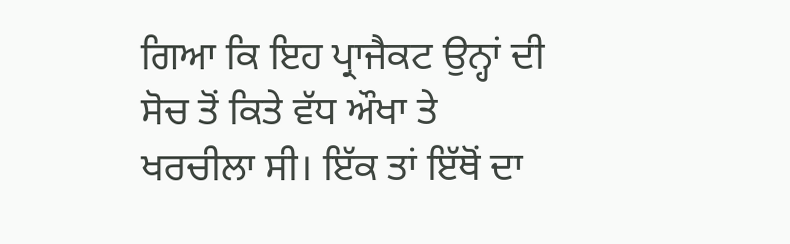ਗਿਆ ਕਿ ਇਹ ਪ੍ਰਾਜੈਕਟ ਉਨ੍ਹਾਂ ਦੀ ਸੋਚ ਤੋਂ ਕਿਤੇ ਵੱਧ ਔਖਾ ਤੇ ਖਰਚੀਲਾ ਸੀ। ਇੱਕ ਤਾਂ ਇੱਥੋਂ ਦਾ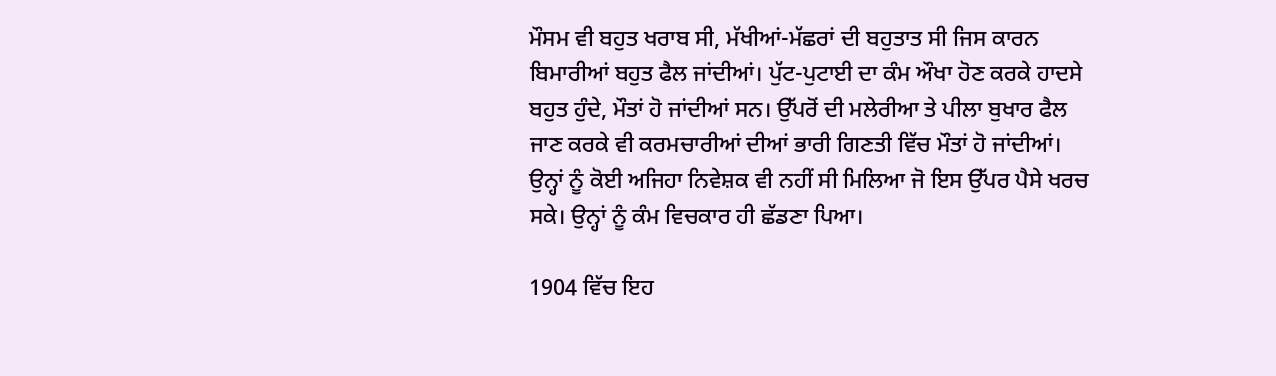ਮੌਸਮ ਵੀ ਬਹੁਤ ਖਰਾਬ ਸੀ, ਮੱਖੀਆਂ-ਮੱਛਰਾਂ ਦੀ ਬਹੁਤਾਤ ਸੀ ਜਿਸ ਕਾਰਨ ਬਿਮਾਰੀਆਂ ਬਹੁਤ ਫੈਲ ਜਾਂਦੀਆਂ। ਪੁੱਟ-ਪੁਟਾਈ ਦਾ ਕੰਮ ਔਖਾ ਹੋਣ ਕਰਕੇ ਹਾਦਸੇ ਬਹੁਤ ਹੁੰਦੇ, ਮੌਤਾਂ ਹੋ ਜਾਂਦੀਆਂ ਸਨ। ਉੱਪਰੋਂ ਦੀ ਮਲੇਰੀਆ ਤੇ ਪੀਲਾ ਬੁਖਾਰ ਫੈਲ ਜਾਣ ਕਰਕੇ ਵੀ ਕਰਮਚਾਰੀਆਂ ਦੀਆਂ ਭਾਰੀ ਗਿਣਤੀ ਵਿੱਚ ਮੌਤਾਂ ਹੋ ਜਾਂਦੀਆਂ। ਉਨ੍ਹਾਂ ਨੂੰ ਕੋਈ ਅਜਿਹਾ ਨਿਵੇਸ਼ਕ ਵੀ ਨਹੀਂ ਸੀ ਮਿਲਿਆ ਜੋ ਇਸ ਉੱਪਰ ਪੈਸੇ ਖਰਚ ਸਕੇ। ਉਨ੍ਹਾਂ ਨੂੰ ਕੰਮ ਵਿਚਕਾਰ ਹੀ ਛੱਡਣਾ ਪਿਆ।

1904 ਵਿੱਚ ਇਹ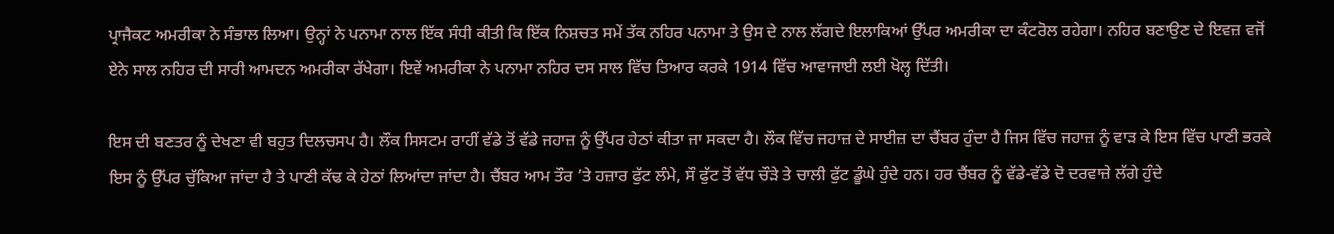ਪ੍ਰਾਜੈਕਟ ਅਮਰੀਕਾ ਨੇ ਸੰਭਾਲ ਲਿਆ। ਉਨ੍ਹਾਂ ਨੇ ਪਨਾਮਾ ਨਾਲ ਇੱਕ ਸੰਧੀ ਕੀਤੀ ਕਿ ਇੱਕ ਨਿਸ਼ਚਤ ਸਮੇਂ ਤੱਕ ਨਹਿਰ ਪਨਾਮਾ ਤੇ ਉਸ ਦੇ ਨਾਲ ਲੱਗਦੇ ਇਲਾਕਿਆਂ ਉੱਪਰ ਅਮਰੀਕਾ ਦਾ ਕੰਟਰੋਲ ਰਹੇਗਾ। ਨਹਿਰ ਬਣਾਉਣ ਦੇ ਇਵਜ਼ ਵਜੋਂ ਏਨੇ ਸਾਲ ਨਹਿਰ ਦੀ ਸਾਰੀ ਆਮਦਨ ਅਮਰੀਕਾ ਰੱਖੇਗਾ। ਇਵੇਂ ਅਮਰੀਕਾ ਨੇ ਪਨਾਮਾ ਨਹਿਰ ਦਸ ਸਾਲ ਵਿੱਚ ਤਿਆਰ ਕਰਕੇ 1914 ਵਿੱਚ ਆਵਾਜਾਈ ਲਈ ਖੋਲ੍ਹ ਦਿੱਤੀ।

ਇਸ ਦੀ ਬਣਤਰ ਨੂੰ ਦੇਖਣਾ ਵੀ ਬਹੁਤ ਦਿਲਚਸਪ ਹੈ। ਲੌਕ ਸਿਸਟਮ ਰਾਹੀਂ ਵੱਡੇ ਤੋਂ ਵੱਡੇ ਜਹਾਜ਼ ਨੂੰ ਉੱਪਰ ਹੇਠਾਂ ਕੀਤਾ ਜਾ ਸਕਦਾ ਹੈ। ਲੌਕ ਵਿੱਚ ਜਹਾਜ਼ ਦੇ ਸਾਈਜ਼ ਦਾ ਚੈਂਬਰ ਹੁੰਦਾ ਹੈ ਜਿਸ ਵਿੱਚ ਜਹਾਜ਼ ਨੂੰ ਵਾੜ ਕੇ ਇਸ ਵਿੱਚ ਪਾਣੀ ਭਰਕੇ ਇਸ ਨੂੰ ਉੱਪਰ ਚੁੱਕਿਆ ਜਾਂਦਾ ਹੈ ਤੇ ਪਾਣੀ ਕੱਢ ਕੇ ਹੇਠਾਂ ਲਿਆਂਦਾ ਜਾਂਦਾ ਹੈ। ਚੈਂਬਰ ਆਮ ਤੌਰ ’ਤੇ ਹਜ਼ਾਰ ਫੁੱਟ ਲੰਮੇ, ਸੌ ਫੁੱਟ ਤੋਂ ਵੱਧ ਚੌੜੇ ਤੇ ਚਾਲੀ ਫੁੱਟ ਡੂੰਘੇ ਹੁੰਦੇ ਹਨ। ਹਰ ਚੈਂਬਰ ਨੂੰ ਵੱਡੇ-ਵੱਡੇ ਦੋ ਦਰਵਾਜ਼ੇ ਲੱਗੇ ਹੁੰਦੇ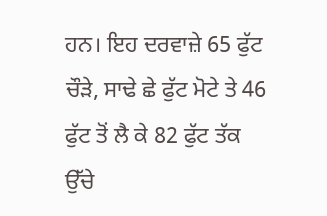ਹਨ। ਇਹ ਦਰਵਾਜ਼ੇ 65 ਫੁੱਟ ਚੌੜੇ, ਸਾਢੇ ਛੇ ਫੁੱਟ ਮੋਟੇ ਤੇ 46 ਫੁੱਟ ਤੋਂ ਲੈ ਕੇ 82 ਫੁੱਟ ਤੱਕ ਉੱਚੇ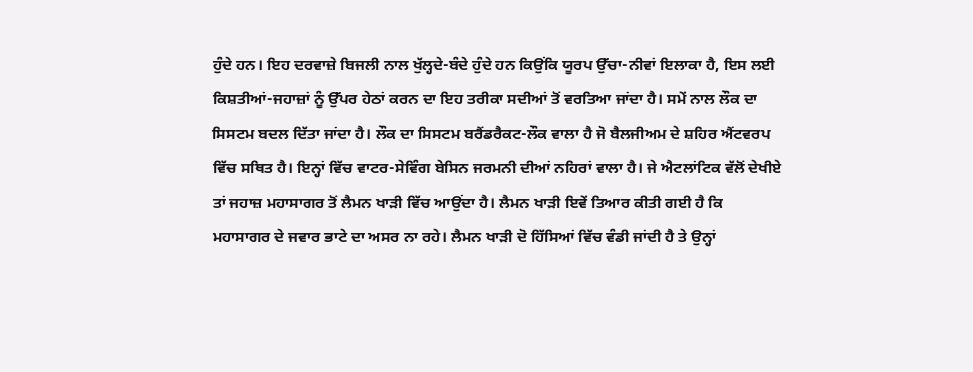ਹੁੰਦੇ ਹਨ। ਇਹ ਦਰਵਾਜ਼ੇ ਬਿਜਲੀ ਨਾਲ ਖੁੱਲ੍ਹਦੇ-ਬੰਦੇ ਹੁੰਦੇ ਹਨ ਕਿਉਂਕਿ ਯੂਰਪ ਉੱਚਾ-ਨੀਵਾਂ ਇਲਾਕਾ ਹੈ, ਇਸ ਲਈ ਕਿਸ਼ਤੀਆਂ-ਜਹਾਜ਼ਾਂ ਨੂੰ ਉੱਪਰ ਹੇਠਾਂ ਕਰਨ ਦਾ ਇਹ ਤਰੀਕਾ ਸਦੀਆਂ ਤੋਂ ਵਰਤਿਆ ਜਾਂਦਾ ਹੈ। ਸਮੇਂ ਨਾਲ ਲੌਕ ਦਾ ਸਿਸਟਮ ਬਦਲ ਦਿੱਤਾ ਜਾਂਦਾ ਹੈ। ਲੌਕ ਦਾ ਸਿਸਟਮ ਬਰੈਂਡਰੈਕਟ-ਲੌਕ ਵਾਲਾ ਹੈ ਜੋ ਬੈਲਜੀਅਮ ਦੇ ਸ਼ਹਿਰ ਐਂਟਵਰਪ ਵਿੱਚ ਸਥਿਤ ਹੈ। ਇਨ੍ਹਾਂ ਵਿੱਚ ਵਾਟਰ-ਸੇਵਿੰਗ ਬੇਸਿਨ ਜਰਮਨੀ ਦੀਆਂ ਨਹਿਰਾਂ ਵਾਲਾ ਹੈ। ਜੇ ਐਟਲਾਂਟਿਕ ਵੱਲੋਂ ਦੇਖੀਏ ਤਾਂ ਜਹਾਜ਼ ਮਹਾਸਾਗਰ ਤੋਂ ਲੈਮਨ ਖਾੜੀ ਵਿੱਚ ਆਉਂਦਾ ਹੈ। ਲੈਮਨ ਖਾੜੀ ਇਵੇਂ ਤਿਆਰ ਕੀਤੀ ਗਈ ਹੈ ਕਿ ਮਹਾਸਾਗਰ ਦੇ ਜਵਾਰ ਭਾਟੇ ਦਾ ਅਸਰ ਨਾ ਰਹੇ। ਲੈਮਨ ਖਾੜੀ ਦੋ ਹਿੱਸਿਆਂ ਵਿੱਚ ਵੰਡੀ ਜਾਂਦੀ ਹੈ ਤੇ ਉਨ੍ਹਾਂ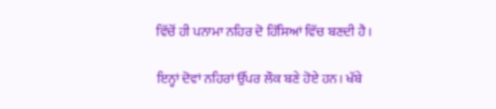ਵਿੱਚੋਂ ਹੀ ਪਨਾਮਾ ਨਹਿਰ ਦੋ ਹਿੱਸਿਆਂ ਵਿੱਚ ਬਣਦੀ ਹੈ।

ਇਨ੍ਹਾਂ ਦੋਵਾਂ ਨਹਿਰਾਂ ਉੱਪਰ ਲੌਕ ਬਣੇ ਹੋਏ ਹਨ। ਖੱਬੇ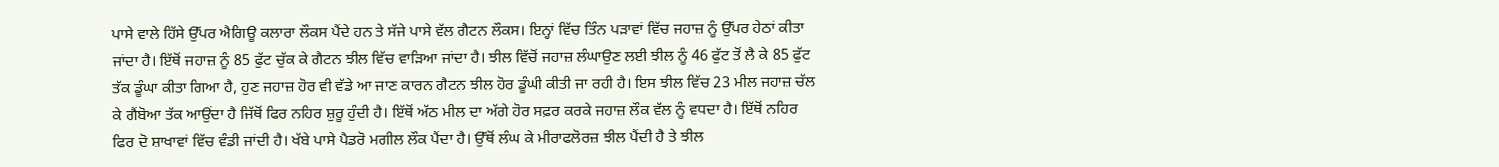ਪਾਸੇ ਵਾਲੇ ਹਿੱਸੇ ਉੱਪਰ ਐਗਿਊ ਕਲਾਰਾ ਲੌਕਸ ਪੈਂਦੇ ਹਨ ਤੇ ਸੱਜੇ ਪਾਸੇ ਵੱਲ ਗੈਟਨ ਲੌਕਸ। ਇਨ੍ਹਾਂ ਵਿੱਚ ਤਿੰਨ ਪੜਾਵਾਂ ਵਿੱਚ ਜਹਾਜ਼ ਨੂੰ ਉੱਪਰ ਹੇਠਾਂ ਕੀਤਾ ਜਾਂਦਾ ਹੈ। ਇੱਥੋਂ ਜਹਾਜ਼ ਨੂੰ 85 ਫੁੱਟ ਚੁੱਕ ਕੇ ਗੈਟਨ ਝੀਲ ਵਿੱਚ ਵਾੜਿਆ ਜਾਂਦਾ ਹੈ। ਝੀਲ ਵਿੱਚੋਂ ਜਹਾਜ਼ ਲੰਘਾਉਣ ਲਈ ਝੀਲ ਨੂੰ 46 ਫੁੱਟ ਤੋਂ ਲੈ ਕੇ 85 ਫੁੱਟ ਤੱਕ ਡੂੰਘਾ ਕੀਤਾ ਗਿਆ ਹੈ, ਹੁਣ ਜਹਾਜ਼ ਹੋਰ ਵੀ ਵੱਡੇ ਆ ਜਾਣ ਕਾਰਨ ਗੈਟਨ ਝੀਲ ਹੋਰ ਡੂੰਘੀ ਕੀਤੀ ਜਾ ਰਹੀ ਹੈ। ਇਸ ਝੀਲ ਵਿੱਚ 23 ਮੀਲ ਜਹਾਜ਼ ਚੱਲ ਕੇ ਗੈਂਬੋਆ ਤੱਕ ਆਉਂਦਾ ਹੈ ਜਿੱਥੋਂ ਫਿਰ ਨਹਿਰ ਸ਼ੁਰੂ ਹੁੰਦੀ ਹੈ। ਇੱਥੋਂ ਅੱਠ ਮੀਲ ਦਾ ਅੱਗੇ ਹੋਰ ਸਫ਼ਰ ਕਰਕੇ ਜਹਾਜ਼ ਲੌਕ ਵੱਲ ਨੂੰ ਵਧਦਾ ਹੈ। ਇੱਥੋਂ ਨਹਿਰ ਫਿਰ ਦੋ ਸ਼ਾਖਾਵਾਂ ਵਿੱਚ ਵੰਡੀ ਜਾਂਦੀ ਹੈ। ਖੱਬੇ ਪਾਸੇ ਪੈਡਰੋ ਮਗੀਲ ਲੌਕ ਪੈਂਦਾ ਹੈ। ਉੱਥੋਂ ਲੰਘ ਕੇ ਮੀਰਾਫਲੋਰਜ਼ ਝੀਲ ਪੈਂਦੀ ਹੈ ਤੇ ਝੀਲ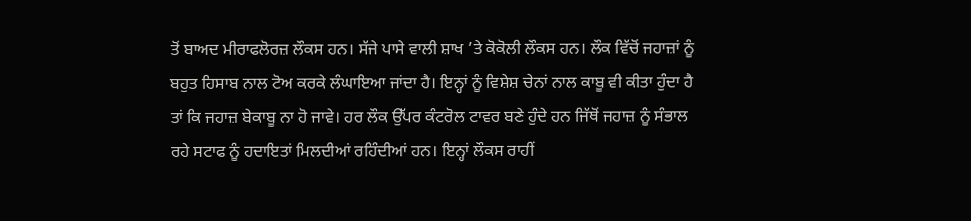ਤੋਂ ਬਾਅਦ ਮੀਰਾਫਲੋਰਜ਼ ਲੌਕਸ ਹਨ। ਸੱਜੇ ਪਾਸੇ ਵਾਲੀ ਸ਼ਾਖ ’ਤੇ ਕੋਕੋਲੀ ਲੌਕਸ ਹਨ। ਲੌਕ ਵਿੱਚੋਂ ਜਹਾਜ਼ਾਂ ਨੂੰ ਬਹੁਤ ਹਿਸਾਬ ਨਾਲ ਟੋਅ ਕਰਕੇ ਲੰਘਾਇਆ ਜਾਂਦਾ ਹੈ। ਇਨ੍ਹਾਂ ਨੂੰ ਵਿਸ਼ੇਸ਼ ਚੇਨਾਂ ਨਾਲ ਕਾਬੂ ਵੀ ਕੀਤਾ ਹੁੰਦਾ ਹੈ ਤਾਂ ਕਿ ਜਹਾਜ਼ ਬੇਕਾਬੂ ਨਾ ਹੋ ਜਾਵੇ। ਹਰ ਲੌਕ ਉੱਪਰ ਕੰਟਰੋਲ ਟਾਵਰ ਬਣੇ ਹੁੰਦੇ ਹਨ ਜਿੱਥੋਂ ਜਹਾਜ਼ ਨੂੰ ਸੰਭਾਲ ਰਹੇ ਸਟਾਫ ਨੂੰ ਹਦਾਇਤਾਂ ਮਿਲਦੀਆਂ ਰਹਿੰਦੀਆਂ ਹਨ। ਇਨ੍ਹਾਂ ਲੌਕਸ ਰਾਹੀਂ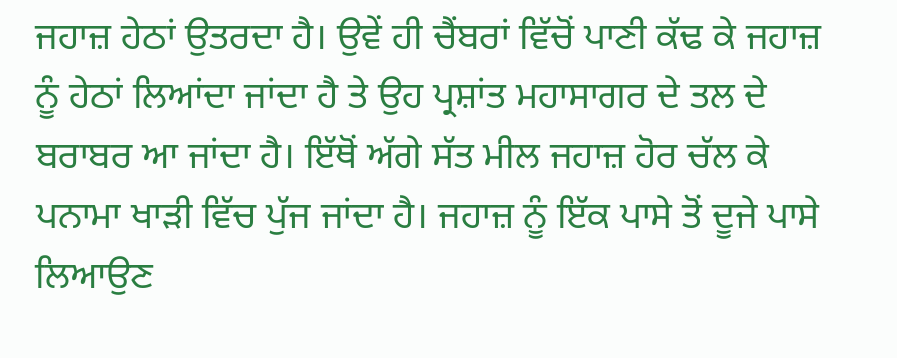ਜਹਾਜ਼ ਹੇਠਾਂ ਉਤਰਦਾ ਹੈ। ਉਵੇਂ ਹੀ ਚੈਂਬਰਾਂ ਵਿੱਚੋਂ ਪਾਣੀ ਕੱਢ ਕੇ ਜਹਾਜ਼ ਨੂੰ ਹੇਠਾਂ ਲਿਆਂਦਾ ਜਾਂਦਾ ਹੈ ਤੇ ਉਹ ਪ੍ਰਸ਼ਾਂਤ ਮਹਾਸਾਗਰ ਦੇ ਤਲ ਦੇ ਬਰਾਬਰ ਆ ਜਾਂਦਾ ਹੈ। ਇੱਥੋਂ ਅੱਗੇ ਸੱਤ ਮੀਲ ਜਹਾਜ਼ ਹੋਰ ਚੱਲ ਕੇ ਪਨਾਮਾ ਖਾੜੀ ਵਿੱਚ ਪੁੱਜ ਜਾਂਦਾ ਹੈ। ਜਹਾਜ਼ ਨੂੰ ਇੱਕ ਪਾਸੇ ਤੋਂ ਦੂਜੇ ਪਾਸੇ ਲਿਆਉਣ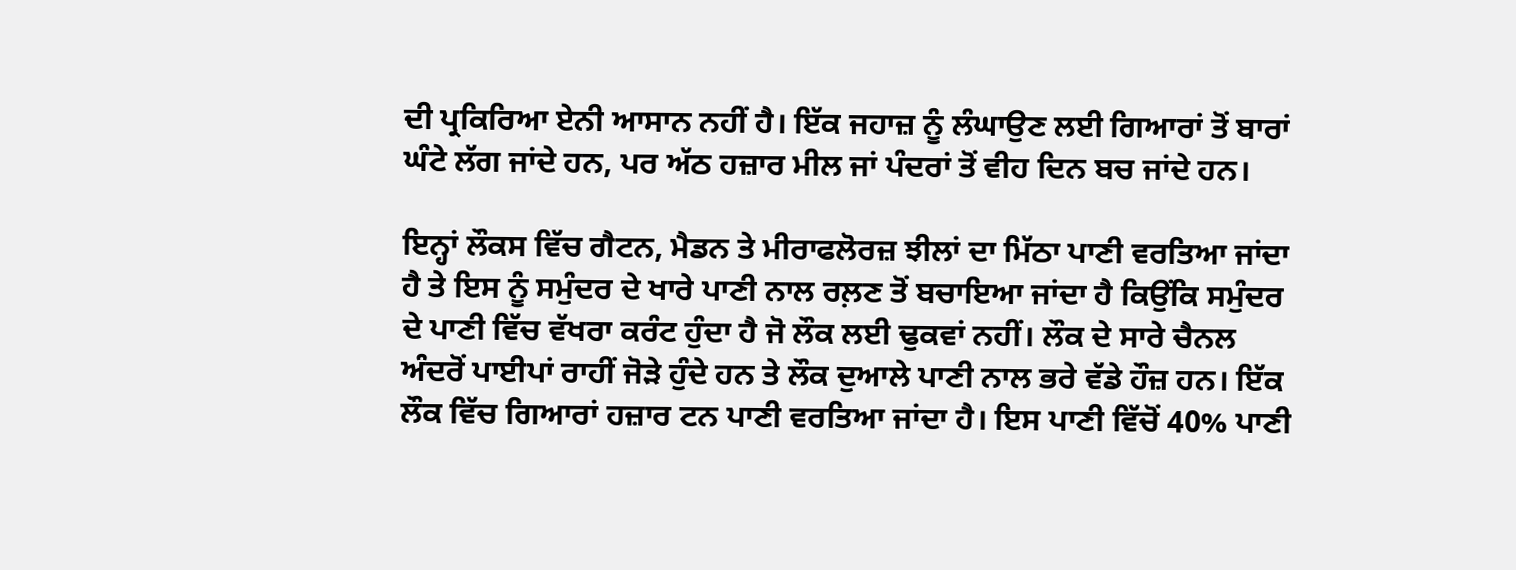ਦੀ ਪ੍ਰਕਿਰਿਆ ਏਨੀ ਆਸਾਨ ਨਹੀਂ ਹੈ। ਇੱਕ ਜਹਾਜ਼ ਨੂੰ ਲੰਘਾਉਣ ਲਈ ਗਿਆਰਾਂ ਤੋਂ ਬਾਰਾਂ ਘੰਟੇ ਲੱਗ ਜਾਂਦੇ ਹਨ, ਪਰ ਅੱਠ ਹਜ਼ਾਰ ਮੀਲ ਜਾਂ ਪੰਦਰਾਂ ਤੋਂ ਵੀਹ ਦਿਨ ਬਚ ਜਾਂਦੇ ਹਨ।

ਇਨ੍ਹਾਂ ਲੌਕਸ ਵਿੱਚ ਗੈਟਨ, ਮੈਡਨ ਤੇ ਮੀਰਾਫਲੋਰਜ਼ ਝੀਲਾਂ ਦਾ ਮਿੱਠਾ ਪਾਣੀ ਵਰਤਿਆ ਜਾਂਦਾ ਹੈ ਤੇ ਇਸ ਨੂੰ ਸਮੁੰਦਰ ਦੇ ਖਾਰੇ ਪਾਣੀ ਨਾਲ ਰਲ਼ਣ ਤੋਂ ਬਚਾਇਆ ਜਾਂਦਾ ਹੈ ਕਿਉਂਕਿ ਸਮੁੰਦਰ ਦੇ ਪਾਣੀ ਵਿੱਚ ਵੱਖਰਾ ਕਰੰਟ ਹੁੰਦਾ ਹੈ ਜੋ ਲੌਕ ਲਈ ਢੁਕਵਾਂ ਨਹੀਂ। ਲੌਕ ਦੇ ਸਾਰੇ ਚੈਨਲ ਅੰਦਰੋਂ ਪਾਈਪਾਂ ਰਾਹੀਂ ਜੋੜੇ ਹੁੰਦੇ ਹਨ ਤੇ ਲੌਕ ਦੁਆਲੇ ਪਾਣੀ ਨਾਲ ਭਰੇ ਵੱਡੇ ਹੌਜ਼ ਹਨ। ਇੱਕ ਲੌਕ ਵਿੱਚ ਗਿਆਰਾਂ ਹਜ਼ਾਰ ਟਨ ਪਾਣੀ ਵਰਤਿਆ ਜਾਂਦਾ ਹੈ। ਇਸ ਪਾਣੀ ਵਿੱਚੋਂ 40% ਪਾਣੀ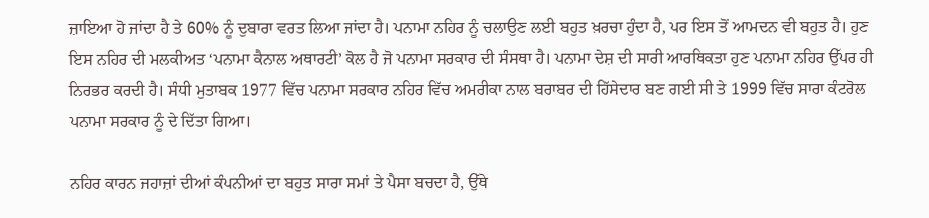ਜ਼ਾਇਆ ਹੋ ਜਾਂਦਾ ਹੈ ਤੇ 60% ਨੂੰ ਦੁਬਾਰਾ ਵਰਤ ਲਿਆ ਜਾਂਦਾ ਹੈ। ਪਨਾਮਾ ਨਹਿਰ ਨੂੰ ਚਲਾਉਣ ਲਈ ਬਹੁਤ ਖ਼ਰਚਾ ਹੁੰਦਾ ਹੈ, ਪਰ ਇਸ ਤੋਂ ਆਮਦਨ ਵੀ ਬਹੁਤ ਹੈ। ਹੁਣ ਇਸ ਨਹਿਰ ਦੀ ਮਲਕੀਅਤ ‘ਪਨਾਮਾ ਕੈਨਾਲ ਅਥਾਰਟੀ’ ਕੋਲ ਹੈ ਜੋ ਪਨਾਮਾ ਸਰਕਾਰ ਦੀ ਸੰਸਥਾ ਹੈ। ਪਨਾਮਾ ਦੇਸ਼ ਦੀ ਸਾਰੀ ਆਰਥਿਕਤਾ ਹੁਣ ਪਨਾਮਾ ਨਹਿਰ ਉੱਪਰ ਹੀ ਨਿਰਭਰ ਕਰਦੀ ਹੈ। ਸੰਧੀ ਮੁਤਾਬਕ 1977 ਵਿੱਚ ਪਨਾਮਾ ਸਰਕਾਰ ਨਹਿਰ ਵਿੱਚ ਅਮਰੀਕਾ ਨਾਲ ਬਰਾਬਰ ਦੀ ਹਿੱਸੇਦਾਰ ਬਣ ਗਈ ਸੀ ਤੇ 1999 ਵਿੱਚ ਸਾਰਾ ਕੰਟਰੋਲ ਪਨਾਮਾ ਸਰਕਾਰ ਨੂੰ ਦੇ ਦਿੱਤਾ ਗਿਆ।

ਨਹਿਰ ਕਾਰਨ ਜਹਾਜ਼ਾਂ ਦੀਆਂ ਕੰਪਨੀਆਂ ਦਾ ਬਹੁਤ ਸਾਰਾ ਸਮਾਂ ਤੇ ਪੈਸਾ ਬਚਦਾ ਹੈ, ਉੱਥੇ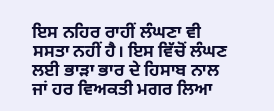ਇਸ ਨਹਿਰ ਰਾਹੀਂ ਲੰਘਣਾ ਵੀ ਸਸਤਾ ਨਹੀਂ ਹੈ। ਇਸ ਵਿੱਚੋਂ ਲੰਘਣ ਲਈ ਭਾੜਾ ਭਾਰ ਦੇ ਹਿਸਾਬ ਨਾਲ ਜਾਂ ਹਰ ਵਿਅਕਤੀ ਮਗਰ ਲਿਆ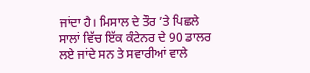ਜਾਂਦਾ ਹੈ। ਮਿਸਾਲ ਦੇ ਤੌਰ ’ਤੇ ਪਿਛਲੇ ਸਾਲਾਂ ਵਿੱਚ ਇੱਕ ਕੰਟੇਨਰ ਦੇ 90 ਡਾਲਰ ਲਏ ਜਾਂਦੇ ਸਨ ਤੇ ਸਵਾਰੀਆਂ ਵਾਲੇ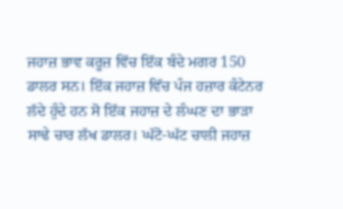ਜਹਾਜ਼ ਭਾਵ ਕਰੂਜ਼ ਵਿੱਚ ਇੱਕ ਬੰਦੇ ਮਗਰ 150 ਡਾਲਰ ਸਨ। ਇੱਕ ਜਹਾਜ਼ ਵਿੱਚ ਪੰਜ ਹਜ਼ਾਰ ਕੰਟੇਨਰ ਲੱਦੇ ਹੁੰਦੇ ਹਨ ਸੋ ਇੱਕ ਜਹਾਜ਼ ਦੇ ਲੰਘਣ ਦਾ ਭਾੜਾ ਸਾਢੇ ਚਾਰ ਲੱਖ ਡਾਲਰ। ਘੱਟੋ-ਘੱਟ ਚਾਲੀ ਜਹਾਜ਼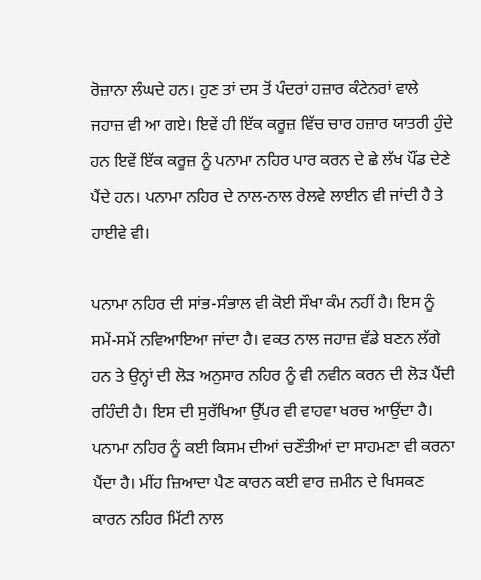ਰੋਜ਼ਾਨਾ ਲੰਘਦੇ ਹਨ। ਹੁਣ ਤਾਂ ਦਸ ਤੋਂ ਪੰਦਰਾਂ ਹਜ਼ਾਰ ਕੰਟੇਨਰਾਂ ਵਾਲੇ ਜਹਾਜ਼ ਵੀ ਆ ਗਏ। ਇਵੇਂ ਹੀ ਇੱਕ ਕਰੂਜ਼ ਵਿੱਚ ਚਾਰ ਹਜ਼ਾਰ ਯਾਤਰੀ ਹੁੰਦੇ ਹਨ ਇਵੇਂ ਇੱਕ ਕਰੂਜ਼ ਨੂੰ ਪਨਾਮਾ ਨਹਿਰ ਪਾਰ ਕਰਨ ਦੇ ਛੇ ਲੱਖ ਪੌਂਡ ਦੇਣੇ ਪੈਂਦੇ ਹਨ। ਪਨਾਮਾ ਨਹਿਰ ਦੇ ਨਾਲ-ਨਾਲ ਰੇਲਵੇ ਲਾਈਨ ਵੀ ਜਾਂਦੀ ਹੈ ਤੇ ਹਾਈਵੇ ਵੀ।

ਪਨਾਮਾ ਨਹਿਰ ਦੀ ਸਾਂਭ-ਸੰਭਾਲ ਵੀ ਕੋਈ ਸੌਖਾ ਕੰਮ ਨਹੀਂ ਹੈ। ਇਸ ਨੂੰ ਸਮੇਂ-ਸਮੇਂ ਨਵਿਆਇਆ ਜਾਂਦਾ ਹੈ। ਵਕਤ ਨਾਲ ਜਹਾਜ਼ ਵੱਡੇ ਬਣਨ ਲੱਗੇ ਹਨ ਤੇ ਉਨ੍ਹਾਂ ਦੀ ਲੋੜ ਅਨੁਸਾਰ ਨਹਿਰ ਨੂੰ ਵੀ ਨਵੀਨ ਕਰਨ ਦੀ ਲੋੜ ਪੈਂਦੀ ਰਹਿੰਦੀ ਹੈ। ਇਸ ਦੀ ਸੁਰੱਖਿਆ ਉੱਪਰ ਵੀ ਵਾਹਵਾ ਖਰਚ ਆਉਂਦਾ ਹੈ। ਪਨਾਮਾ ਨਹਿਰ ਨੂੰ ਕਈ ਕਿਸਮ ਦੀਆਂ ਚਣੌਤੀਆਂ ਦਾ ਸਾਹਮਣਾ ਵੀ ਕਰਨਾ ਪੈਂਦਾ ਹੈ। ਮੀਂਹ ਜ਼ਿਆਦਾ ਪੈਣ ਕਾਰਨ ਕਈ ਵਾਰ ਜ਼ਮੀਨ ਦੇ ਖਿਸਕਣ ਕਾਰਨ ਨਹਿਰ ਮਿੱਟੀ ਨਾਲ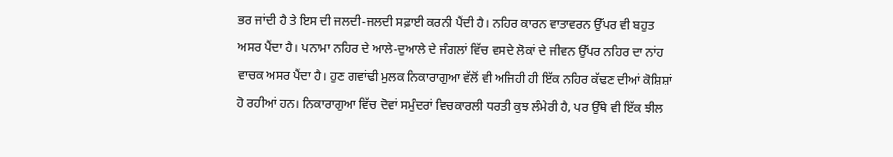ਭਰ ਜਾਂਦੀ ਹੈ ਤੇ ਇਸ ਦੀ ਜਲਦੀ-ਜਲਦੀ ਸਫ਼ਾਈ ਕਰਨੀ ਪੈਂਦੀ ਹੈ। ਨਹਿਰ ਕਾਰਨ ਵਾਤਾਵਰਨ ਉੱਪਰ ਵੀ ਬਹੁਤ ਅਸਰ ਪੈਂਦਾ ਹੈ। ਪਨਾਮਾ ਨਹਿਰ ਦੇ ਆਲੇ-ਦੁਆਲੇ ਦੇ ਜੰਗਲਾਂ ਵਿੱਚ ਵਸਦੇ ਲੋਕਾਂ ਦੇ ਜੀਵਨ ਉੱਪਰ ਨਹਿਰ ਦਾ ਨਾਂਹ ਵਾਚਕ ਅਸਰ ਪੈਂਦਾ ਹੈ। ਹੁਣ ਗਵਾਂਢੀ ਮੁਲਕ ਨਿਕਾਰਾਗੁਆ ਵੱਲੋਂ ਵੀ ਅਜਿਹੀ ਹੀ ਇੱਕ ਨਹਿਰ ਕੱਢਣ ਦੀਆਂ ਕੋਸ਼ਿਸ਼ਾਂ ਹੋ ਰਹੀਆਂ ਹਨ। ਨਿਕਾਰਾਗੁਆ ਵਿੱਚ ਦੋਵਾਂ ਸਮੁੰਦਰਾਂ ਵਿਚਕਾਰਲੀ ਧਰਤੀ ਕੁਝ ਲੰਮੇਰੀ ਹੈ, ਪਰ ਉੱਥੇ ਵੀ ਇੱਕ ਝੀਲ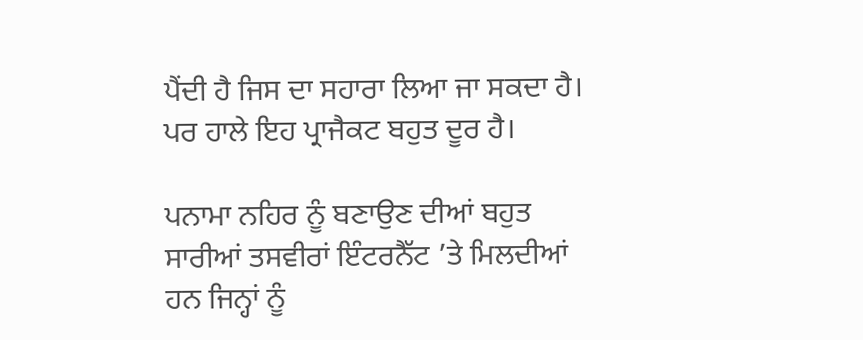ਪੈਂਦੀ ਹੈ ਜਿਸ ਦਾ ਸਹਾਰਾ ਲਿਆ ਜਾ ਸਕਦਾ ਹੈ। ਪਰ ਹਾਲੇ ਇਹ ਪ੍ਰਾਜੈਕਟ ਬਹੁਤ ਦੂਰ ਹੈ।

ਪਨਾਮਾ ਨਹਿਰ ਨੂੰ ਬਣਾਉਣ ਦੀਆਂ ਬਹੁਤ ਸਾਰੀਆਂ ਤਸਵੀਰਾਂ ਇੰਟਰਨੈੱਟ ’ਤੇ ਮਿਲਦੀਆਂ ਹਨ ਜਿਨ੍ਹਾਂ ਨੂੰ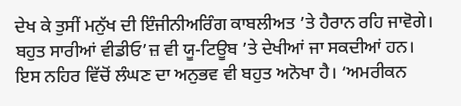ਦੇਖ ਕੇ ਤੁਸੀਂ ਮਨੁੱਖ ਦੀ ਇੰਜੀਨੀਅਰਿੰਗ ਕਾਬਲੀਅਤ ’ਤੇ ਹੈਰਾਨ ਰਹਿ ਜਾਵੋਗੇ। ਬਹੁਤ ਸਾਰੀਆਂ ਵੀਡੀਓ’ਜ਼ ਵੀ ਯੂ-ਟਿਊਬ ’ਤੇ ਦੇਖੀਆਂ ਜਾ ਸਕਦੀਆਂ ਹਨ। ਇਸ ਨਹਿਰ ਵਿੱਚੋਂ ਲੰਘਣ ਦਾ ਅਨੁਭਵ ਵੀ ਬਹੁਤ ਅਨੋਖਾ ਹੈ। ‘ਅਮਰੀਕਨ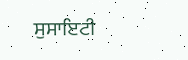ਸੁਸਾਇਟੀ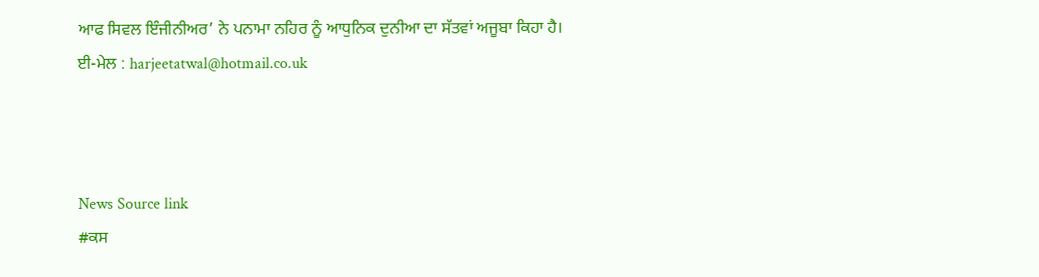ਆਫ ਸਿਵਲ ਇੰਜੀਨੀਅਰ’ ਨੇ ਪਨਾਮਾ ਨਹਿਰ ਨੂੰ ਆਧੁਨਿਕ ਦੁਨੀਆ ਦਾ ਸੱਤਵਾਂ ਅਜੂਬਾ ਕਿਹਾ ਹੈ।
ਈ-ਮੇਲ : harjeetatwal@hotmail.co.uk



News Source link
#ਕਸ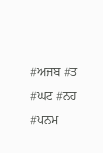#ਅਜਬ #ਤ #ਘਟ #ਨਹ #ਪਨਮ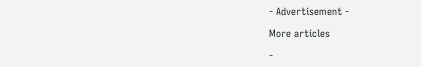- Advertisement -

More articles

-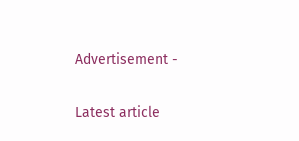Advertisement -

Latest article